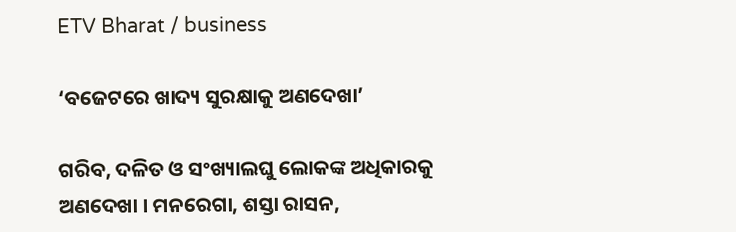ETV Bharat / business

‘ବଜେଟରେ ଖାଦ୍ୟ ସୁରକ୍ଷାକୁ ଅଣଦେଖା’

ଗରିବ, ଦଳିତ ଓ ସଂଖ୍ୟାଲଘୁ ଲୋକଙ୍କ ଅଧିକାରକୁ ଅଣଦେଖା । ମନରେଗା, ଶସ୍ତା ରାସନ,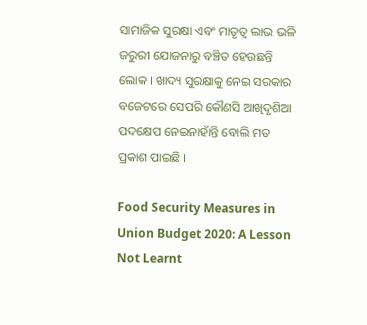ସାମାଜିକ ସୁରକ୍ଷା ଏବଂ ମାତୃତ୍ବ ଲାଭ ଭଳି ଜରୁରୀ ଯୋଜନାରୁ ବଞ୍ଚିତ ହେଉଛନ୍ତି ଲୋକ । ଖାଦ୍ୟ ସୁରକ୍ଷାକୁ ନେଇ ସରକାର ବଜେଟରେ ସେପରି କୌଣସି ଆଖିଦୃଶିଆ ପଦକ୍ଷେପ ନେଇନାହାଁନ୍ତି ବୋଲି ମତ ପ୍ରକାଶ ପାଇଛି ।

Food Security Measures in Union Budget 2020: A Lesson Not Learnt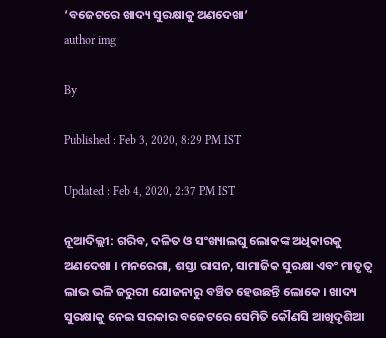‘ବଜେଟରେ ଖାଦ୍ୟ ସୁରକ୍ଷାକୁ ଅଣଦେଖା’
author img

By

Published : Feb 3, 2020, 8:29 PM IST

Updated : Feb 4, 2020, 2:37 PM IST

ନୂଆଦିଲ୍ଲୀ: ଗରିବ, ଦଳିତ ଓ ସଂଖ୍ୟାଲଘୁ ଲୋକଙ୍କ ଅଧିକାରକୁ ଅଣଦେଖା । ମନରେଗା, ଶସ୍ତା ରାସନ, ସାମାଜିକ ସୁରକ୍ଷା ଏବଂ ମାତୃତ୍ବ ଲାଭ ଭଳି ଜରୁରୀ ଯୋଜନାରୁ ବଞ୍ଚିତ ହେଉଛନ୍ତି ଲୋକେ । ଖାଦ୍ୟ ସୁରକ୍ଷାକୁ ନେଇ ସରକାର ବଜେଟରେ ସେମିତି କୌଣସି ଆଖିଦୃଶିଆ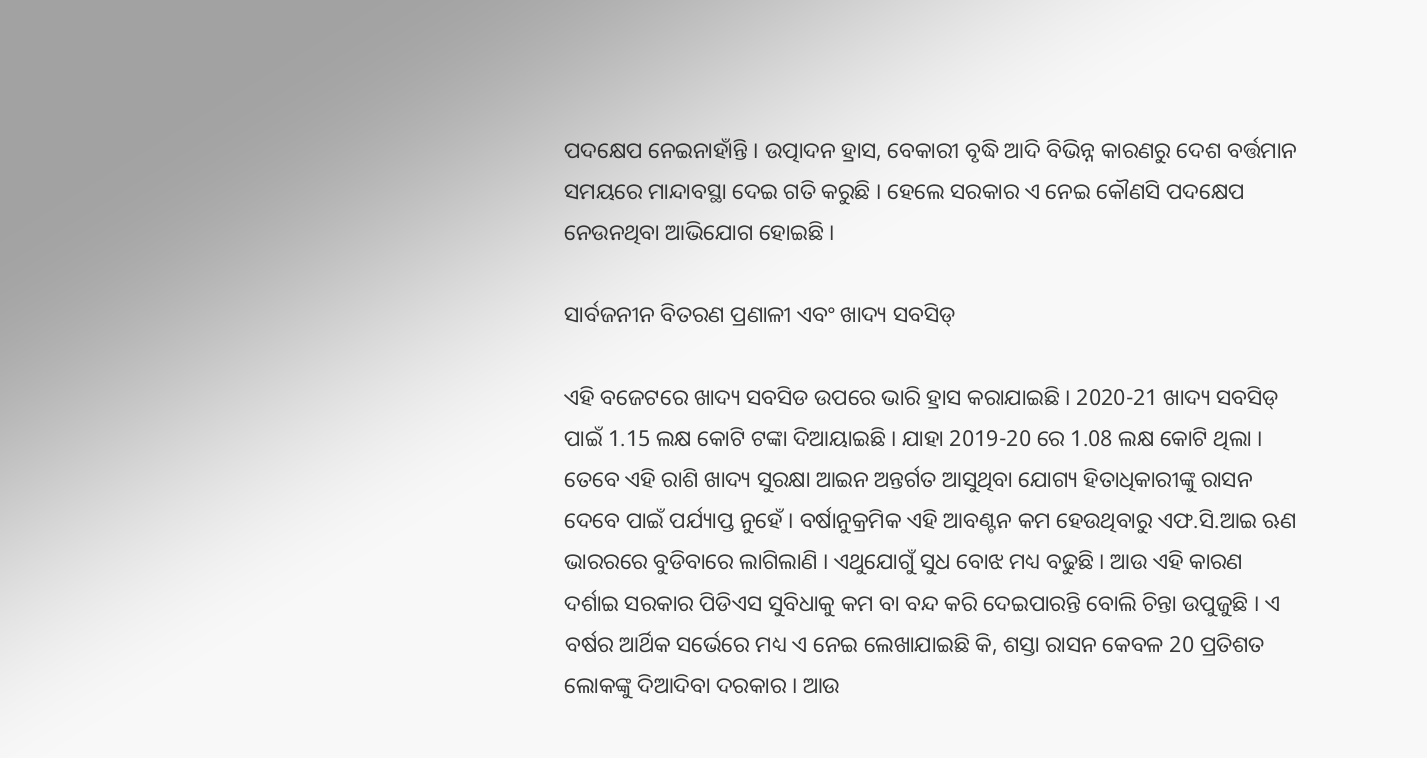ପଦକ୍ଷେପ ନେଇନାହାଁନ୍ତି । ଉତ୍ପାଦନ ହ୍ରାସ, ବେକାରୀ ବୃଦ୍ଧି ଆଦି ବିଭିନ୍ନ କାରଣରୁ ଦେଶ ବର୍ତ୍ତମାନ ସମୟରେ ମାନ୍ଦାବସ୍ଥା ଦେଇ ଗତି କରୁଛି । ହେଲେ ସରକାର ଏ ନେଇ କୌଣସି ପଦକ୍ଷେପ ନେଉନଥିବା ଆଭିଯୋଗ ହୋଇଛି ।

ସାର୍ବଜନୀନ ବିତରଣ ପ୍ରଣାଳୀ ଏବଂ ଖାଦ୍ୟ ସବସିଡ୍

ଏହି ବଜେଟରେ ଖାଦ୍ୟ ସବସିଡ ଉପରେ ଭାରି ହ୍ରାସ କରାଯାଇଛି । 2020-21 ଖାଦ୍ୟ ସବସିଡ୍ ପାଇଁ 1.15 ଲକ୍ଷ କୋଟି ଟଙ୍କା ଦିଆୟାଇଛି । ଯାହା 2019-20 ରେ 1.08 ଲକ୍ଷ କୋଟି ଥିଲା । ତେବେ ଏହି ରାଶି ଖାଦ୍ୟ ସୁରକ୍ଷା ଆଇନ ଅନ୍ତର୍ଗତ ଆସୁଥିବା ଯୋଗ୍ୟ ହିତାଧିକାରୀଙ୍କୁ ରାସନ ଦେବେ ପାଇଁ ପର୍ଯ୍ୟାପ୍ତ ନୁହେଁ । ବର୍ଷାନୁକ୍ରମିକ ଏହି ଆବଣ୍ଟନ କମ ହେଉଥିବାରୁ ଏଫ.ସି.ଆଇ ଋଣ ଭାରରରେ ବୁଡିବାରେ ଲାଗିଲାଣି । ଏଥୁଯୋଗୁଁ ସୁଧ ବୋଝ ମଧ୍ୟ ବଢୁଛି । ଆଉ ଏହି କାରଣ ଦର୍ଶାଇ ସରକାର ପିଡିଏସ ସୁବିଧାକୁ କମ ବା ବନ୍ଦ କରି ଦେଇପାରନ୍ତି ବୋଲି ଚିନ୍ତା ଉପୁଜୁଛି । ଏ ବର୍ଷର ଆର୍ଥିକ ସର୍ଭେରେ ମଧ୍ୟ ଏ ନେଇ ଲେଖାଯାଇଛି କି, ଶସ୍ତା ରାସନ କେବଳ 20 ପ୍ରତିଶତ ଲୋକଙ୍କୁ ଦିଆଦିବା ଦରକାର । ଆଉ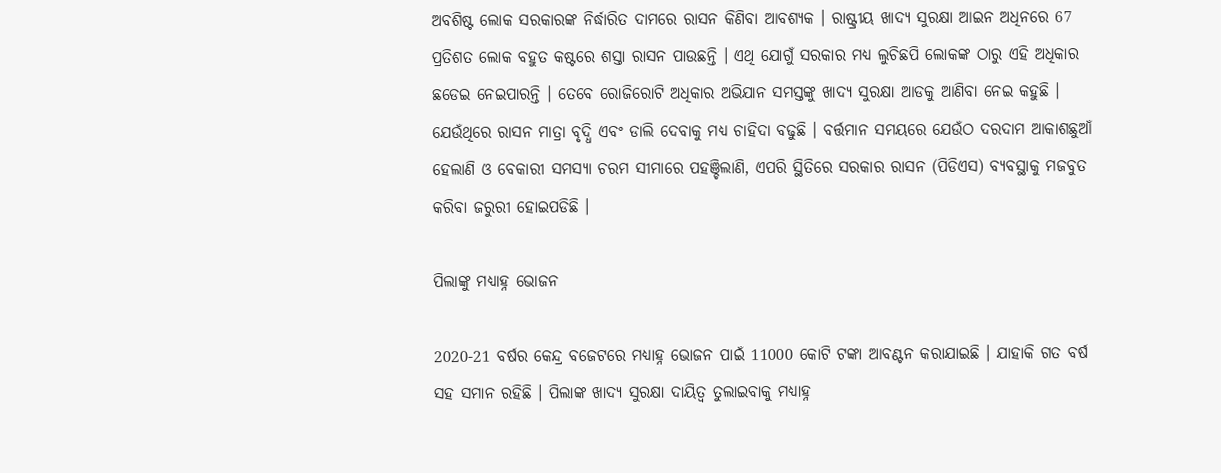ଅବଶିଷ୍ଟ ଲୋକ ସରକାରଙ୍କ ନିର୍ଦ୍ଧାରିତ ଦାମରେ ରାସନ କିଣିବା ଆବଶ୍ୟକ । ରାଷ୍ଟ୍ରୀୟ ଖାଦ୍ୟ ସୁରକ୍ଷା ଆଇନ ଅଧିନରେ 67 ପ୍ରତିଶତ ଲୋକ ବହୁତ କଷ୍ଟରେ ଶସ୍ତା ରାସନ ପାଉଛନ୍ତି । ଏଥି ଯୋଗୁଁ ସରକାର ମଧ୍ୟ ଲୁଚିଛପି ଲୋକଙ୍କ ଠାରୁ ଏହି ଅଧିକାର ଛଡେଇ ନେଇପାରନ୍ତି । ତେବେ ରୋଜିରୋଟି ଅଧିକାର ଅଭିଯାନ ସମସ୍ତଙ୍କୁ ଖାଦ୍ୟ ସୁରକ୍ଷା ଆଡକୁ ଆଣିବା ନେଇ କହୁଛି । ଯେଉଁଥିରେ ରାସନ ମାତ୍ରା ବୃଦ୍ଧି ଏବଂ ଡାଲି ଦେବାକୁ ମଧ୍ୟ ଚାହିଦା ବଢୁଛି । ବର୍ତ୍ତମାନ ସମୟରେ ଯେଉଁଠ ଦରଦାମ ଆକାଶଛୁଆଁ ହେଲାଣି ଓ ବେକାରୀ ସମସ୍ୟା ଚରମ ସୀମାରେ ପହଞ୍ଚିଲାଣି, ଏପରି ସ୍ଥିତିରେ ସରକାର ରାସନ (ପିଡିଏସ) ବ୍ୟବସ୍ଥାକୁ ମଜବୁତ କରିବା ଜରୁରୀ ହୋଇପଡିଛି ।

ପିଲାଙ୍କୁ ମଧ୍ୟାହ୍ନ ଭୋଜନ

2020-21 ବର୍ଷର କେନ୍ଦ୍ର ବଜେଟରେ ମଧ୍ୟାହ୍ନ ଭୋଜନ ପାଇଁ 11000 କୋଟି ଟଙ୍କା ଆବଣ୍ଟନ କରାଯାଇଛି । ଯାହାକି ଗତ ବର୍ଷ ସହ ସମାନ ରହିଛି । ପିଲାଙ୍କ ଖାଦ୍ୟ ସୁରକ୍ଷା ଦାୟିତ୍ବ ତୁଲାଇବାକୁ ମଧ୍ୟାହ୍ନ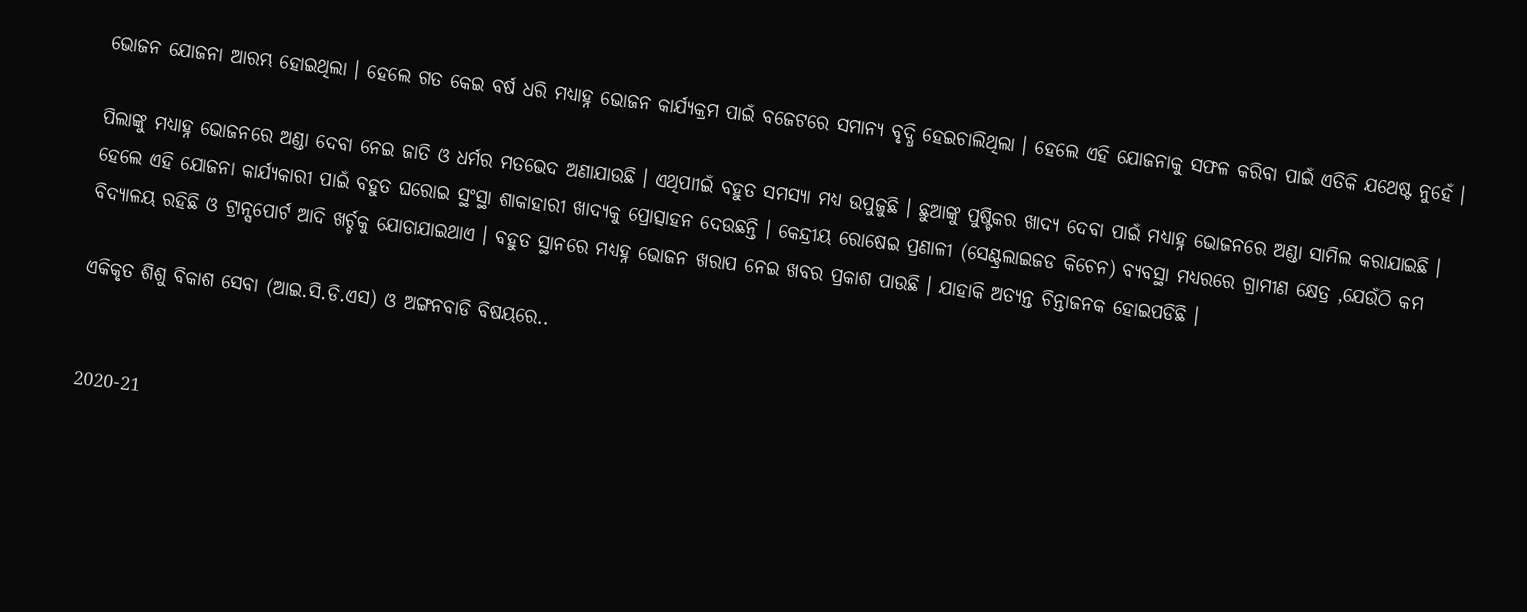ଭୋଜନ ଯୋଜନା ଆରମ୍ଭ ହୋଇଥିଲା । ହେଲେ ଗତ କେଇ ବର୍ଷ ଧରି ମଧ୍ୟାହ୍ନ ଭୋଜନ କାର୍ଯ୍ୟକ୍ରମ ପାଇଁ ବଜେଟରେ ସମାନ୍ୟ ବୃଦ୍ଧି ହେଇଚାଲିଥିଲା । ହେଲେ ଏହି ଯୋଜନାକୁ ସଫଳ କରିବା ପାଇଁ ଏତିକି ଯଥେଷ୍ଟ ନୁହେଁ ।

ପିଲାଙ୍କୁ ମଧ୍ୟାହ୍ନ ଭୋଜନରେ ଅଣ୍ଡା ଦେବା ନେଇ ଜାତି ଓ ଧର୍ମର ମତଭେଦ ଅଣାଯାଉଛି । ଏଥିପାୀଇଁ ବହୁତ ସମସ୍ୟା ମଧ୍ୟ ଉପୁଜୁଛି । ଛୁଆଙ୍କୁ ପୁଷ୍ଟିକର ଖାଦ୍ୟ ଦେବା ପାଇଁ ମଧ୍ୟାହ୍ନ ଭୋଜନରେ ଅଣ୍ଡା ସାମିଲ କରାଯାଇଛି । ହେଲେ ଏହି ଯୋଜନା କାର୍ଯ୍ୟକାରୀ ପାଇଁ ବହୁତ ଘରୋଇ ସ୍ଥଂସ୍ଥା ଶାକାହାରୀ ଖାଦ୍ୟକୁ ପ୍ରୋତ୍ସାହନ ଦେଉଛନ୍ତି । କେନ୍ଦ୍ରୀୟ ରୋଷେଇ ପ୍ରଣାଳୀ (ସେଣ୍ଟ୍ରଲାଇଜଡ କିଚେନ) ବ୍ୟବସ୍ଥା ମଧ୍ୟରରେ ଗ୍ରାମୀଣ କ୍ଷେତ୍ର ,ଯେଉଁଠି କମ ବିଦ୍ୟାଳୟ ରହିଛି ଓ ଟ୍ରାନ୍ସପୋର୍ଟ ଆଦି ଖର୍ଚ୍ଚକୁ ଯୋଡାଯାଇଥାଏ । ବହୁତ ସ୍ଥାନରେ ମଧ୍ୟହ୍ନ ଭୋଜନ ଖରାପ ନେଇ ଖବର ପ୍ରକାଶ ପାଉଛି । ଯାହାକି ଅତ୍ୟନ୍ତ ଚିନ୍ତାଜନକ ହୋଇପଡିଛି ।

ଏକିକୃତ ଶିଶୁ ବିକାଶ ସେବା (ଆଇ.ସି.ଡି.ଏସ) ଓ ଅଙ୍ଗନବାଡି ବିଷୟରେ..


2020-21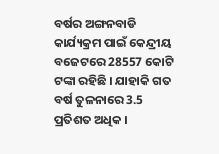ବର୍ଷର ଅଙ୍ଗନବାଡି କାର୍ଯ୍ୟକ୍ରମ ପାଇଁ କେନ୍ଦ୍ରୀୟ ବଜେଟରେ 28557 କୋଟି ଟଙ୍କା ରହିଛି । ଯାହାକି ଗତ ବର୍ଷ ତୁଳନାରେ 3.5 ପ୍ରତିଶତ ଅଧିକ ।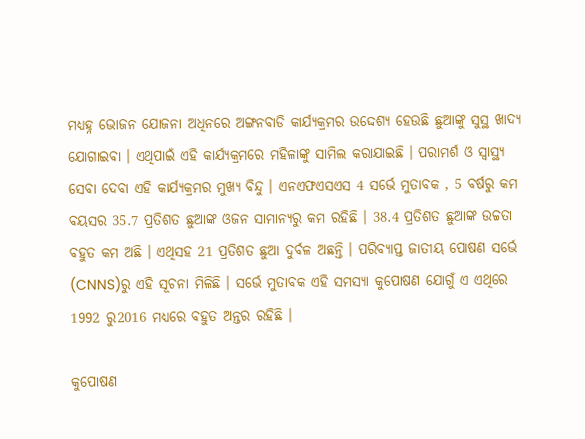ମଧ୍ୟହ୍ନ ଭୋଜନ ଯୋଜନା ଅଧିନରେ ଅଙ୍ଗନବାଡି କାର୍ଯ୍ୟକ୍ରମର ଉଦ୍ଦେଶ୍ୟ ହେଉଛି ଛୁଆଙ୍କୁ ସୁସ୍ଥ ଖାଦ୍ୟ ଯୋଗାଇବା । ଏଥିପାଇଁ ଏହି କାର୍ଯ୍ୟକ୍ରମରେ ମହିଳାଙ୍କୁ ସାମିଲ କରାଯାଇଛି । ପରାମର୍ଶ ଓ ସ୍ବାସ୍ଥ୍ୟ ସେବା ଦେବା ଏହି କାର୍ଯ୍ୟକ୍ରମର ମୁଖ୍ୟ ବିନ୍ଦୁ । ଏନଏଫଏସଏସ 4 ସର୍ଭେ ମୁତାବକ , 5 ବର୍ଷରୁ କମ ବୟସର 35.7 ପ୍ରତିଶତ ଛୁଆଙ୍କ ଓଜନ ସାମାନ୍ୟରୁ କମ ରହିଛି । 38.4 ପ୍ରତିଶତ ଛୁଆଙ୍କ ଉଚ୍ଚତା ବହୁତ କମ ଅଛି । ଏଥିସହ 21 ପ୍ରତିଶତ ଛୁଆ ଦୁର୍ବଳ ଅଛନ୍ତି । ପରିବ୍ୟାପ୍ତ ଜାତୀୟ ପୋଷଣ ସର୍ଭେ (CNNS)ରୁ ଏହି ସୂଚନା ମିଳିଛି । ସର୍ଭେ ମୁତାବକ ଏହି ସମସ୍ୟା କୁପୋଷଣ ଯୋଗୁଁ ଏ ଏଥିରେ 1992 ରୁ2016 ମଧ୍ୟରେ ବହୁତ ଅନ୍ତର ରହିଛି ।

କୁପୋଷଣ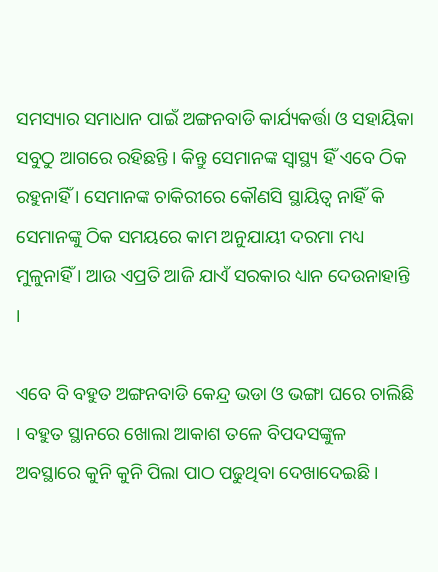ସମସ୍ୟାର ସମାଧାନ ପାଇଁ ଅଙ୍ଗନବାଡି କାର୍ଯ୍ୟକର୍ତ୍ତା ଓ ସହାୟିକା ସବୁଠୁ ଆଗରେ ରହିଛନ୍ତି । କିନ୍ତୁ ସେମାନଙ୍କ ସ୍ବାସ୍ଥ୍ୟ ହିଁ ଏବେ ଠିକ ରହୁନାହିଁ । ସେମାନଙ୍କ ଚାକିରୀରେ କୌଣସି ସ୍ଥାୟିତ୍ବ ନାହିଁ କି ସେମାନଙ୍କୁ ଠିକ ସମୟରେ କାମ ଅନୁଯାୟୀ ଦରମା ମଧ୍ୟ ମୁଳୁନାହିଁ । ଆଉ ଏପ୍ରତି ଆଜି ଯାଏଁ ସରକାର ଧ୍ୟାନ ଦେଉନାହାନ୍ତି ।

ଏବେ ବି ବହୁତ ଅଙ୍ଗନବାଡି କେନ୍ଦ୍ର ଭଡା ଓ ଭଙ୍ଗା ଘରେ ଚାଲିଛି । ବହୁତ ସ୍ଥାନରେ ଖୋଲା ଆକାଶ ତଳେ ବିପଦସଙ୍କୁଳ ଅବସ୍ଥାରେ କୁନି କୁନି ପିଲା ପାଠ ପଢୁଥିବା ଦେଖାଦେଇଛି ।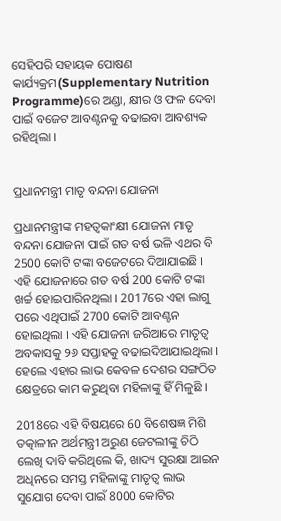ସେହିପରି ସହାୟକ ପୋଷଣ କାର୍ଯ୍ୟକ୍ରମ(Supplementary Nutrition Programme)ରେ ଅଣ୍ଡା, କ୍ଷୀର ଓ ଫଳ ଦେବା ପାଇଁ ବଜେଟ ଆବଣ୍ଟନକୁ ବଢାଇବା ଆବଶ୍ୟକ ରହିଥିଲା ।


ପ୍ରଧାନମନ୍ତ୍ରୀ ମାତୃ ବନ୍ଦନା ଯୋଜନା

ପ୍ରଧାନମନ୍ତ୍ରୀଙ୍କ ମହତ୍ବକାଂକ୍ଷୀ ଯୋଜନା ମାତୃ ବନ୍ଦନା ଯୋଜନା ପାଇଁ ଗତ ବର୍ଷ ଭଳି ଏଥର ବି 2500 କୋଟି ଟଙ୍କା ବଜେଟରେ ଦିଆଯାଇଛି । ଏହି ଯୋଜନାରେ ଗତ ବର୍ଷ 200 କୋଟି ଟଙ୍କା ଖର୍ଚ୍ଚ ହୋଇପାରିନଥିଲା । 2017ରେ ଏହା ଲାଗୁ ପରେ ଏଥିପାଇଁ 2700 କୋଟି ଆବଣ୍ଟନ ହୋଇଥିଲା । ଏହି ଯୋଜନା ଜରିଆରେ ମାତୃତ୍ବ ଅବକାସକୁ ୨୬ ସପ୍ତାହକୁ ବଢାଇଦିଆଯାଇଥିଲା । ହେଲେ ଏହାର ଲାଭ କେବଳ ଦେଶର ସଙ୍ଗଠିତ କ୍ଷେତ୍ରରେ କାମ କରୁଥିବା ମହିଳାଙ୍କୁ ହିଁ ମିଳୁଛି ।

2018ରେ ଏହି ବିଷୟରେ 60 ବିଶେଷଜ୍ଞ ମିଶି ତତ୍କାଳୀନ ଅର୍ଥମନ୍ତ୍ରୀ ଅରୁଣ ଜେଟଲୀଙ୍କୁ ଚିଠି ଲେଖି ଦାବି କରିଥିଲେ କି, ଖାଦ୍ୟ ସୁରକ୍ଷା ଆଇନ ଅଧିନରେ ସମସ୍ତ ମହିଳାଙ୍କୁ ମାତୃତ୍ବ ଲାଭ ସୁଯୋଗ ଦେବା ପାଇଁ 8000 କୋଟିର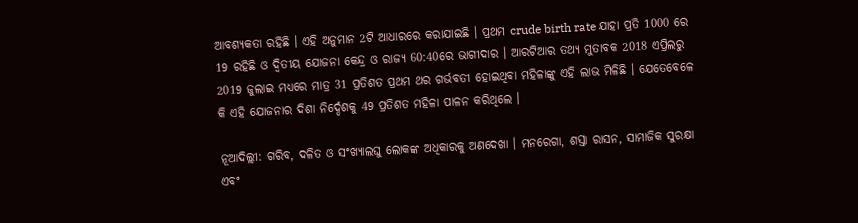ଆବଶ୍ୟକତା ରହିଛି । ଏହି ଅନୁମାନ 2ଟି ଆଧାରରେ କରାଯାଇଛି । ପ୍ରଥମ crude birth rate ଯାହା ପ୍ରତି 1000 ରେ 19 ରହିଛି ଓ ଦ୍ବିତୀୟ ଯୋଜନା କେନ୍ଦ୍ର ଓ ରାଜ୍ୟ 60:40ରେ ଭାଗୀଦାର । ଆରଟିଆର ତଥ୍ୟ ମୁତାବକ 2018 ଏପ୍ରିଲରୁ 2019 ଜୁଲାଇ ମଧ୍ୟରେ ମାତ୍ର 31 ପ୍ରତିଶତ ପ୍ରଥମ ଥର ଗର୍ଭବତୀ ହୋଇଥିବା ମହିଳାଙ୍କୁ ଏହି ଲାଭ ମିଳିଛି । ଯେତେବେଳେ କି ଏହି ଯୋଜନାର ଦିଶା ନିର୍ଦ୍ଦେଶକୁ 49 ପ୍ରତିଶତ ମହିଳା ପାଳନ କରିଥିଲେ ।

ନୂଆଦିଲ୍ଲୀ: ଗରିବ, ଦଳିତ ଓ ସଂଖ୍ୟାଲଘୁ ଲୋକଙ୍କ ଅଧିକାରକୁ ଅଣଦେଖା । ମନରେଗା, ଶସ୍ତା ରାସନ, ସାମାଜିକ ସୁରକ୍ଷା ଏବଂ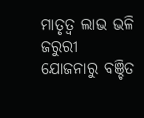ମାତୃତ୍ବ ଲାଭ ଭଳି ଜରୁରୀ ଯୋଜନାରୁ ବଞ୍ଚିତ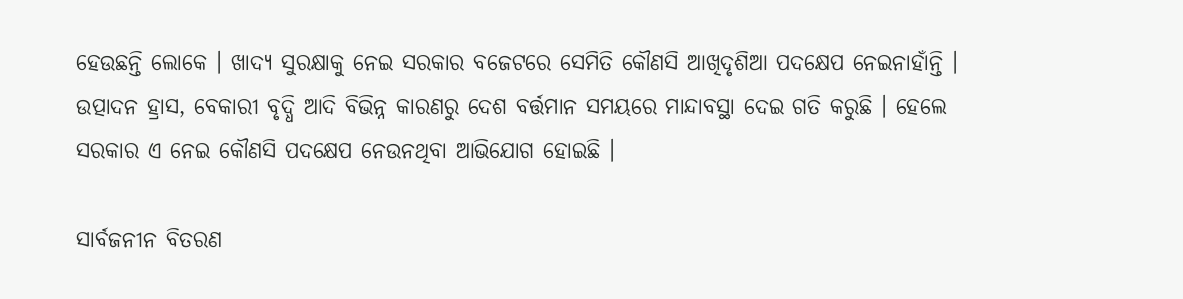ହେଉଛନ୍ତି ଲୋକେ । ଖାଦ୍ୟ ସୁରକ୍ଷାକୁ ନେଇ ସରକାର ବଜେଟରେ ସେମିତି କୌଣସି ଆଖିଦୃଶିଆ ପଦକ୍ଷେପ ନେଇନାହାଁନ୍ତି । ଉତ୍ପାଦନ ହ୍ରାସ, ବେକାରୀ ବୃଦ୍ଧି ଆଦି ବିଭିନ୍ନ କାରଣରୁ ଦେଶ ବର୍ତ୍ତମାନ ସମୟରେ ମାନ୍ଦାବସ୍ଥା ଦେଇ ଗତି କରୁଛି । ହେଲେ ସରକାର ଏ ନେଇ କୌଣସି ପଦକ୍ଷେପ ନେଉନଥିବା ଆଭିଯୋଗ ହୋଇଛି ।

ସାର୍ବଜନୀନ ବିତରଣ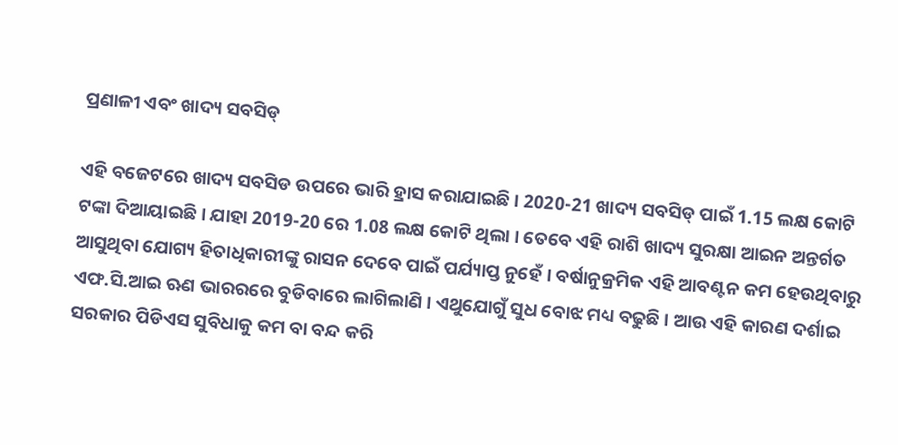ପ୍ରଣାଳୀ ଏବଂ ଖାଦ୍ୟ ସବସିଡ୍

ଏହି ବଜେଟରେ ଖାଦ୍ୟ ସବସିଡ ଉପରେ ଭାରି ହ୍ରାସ କରାଯାଇଛି । 2020-21 ଖାଦ୍ୟ ସବସିଡ୍ ପାଇଁ 1.15 ଲକ୍ଷ କୋଟି ଟଙ୍କା ଦିଆୟାଇଛି । ଯାହା 2019-20 ରେ 1.08 ଲକ୍ଷ କୋଟି ଥିଲା । ତେବେ ଏହି ରାଶି ଖାଦ୍ୟ ସୁରକ୍ଷା ଆଇନ ଅନ୍ତର୍ଗତ ଆସୁଥିବା ଯୋଗ୍ୟ ହିତାଧିକାରୀଙ୍କୁ ରାସନ ଦେବେ ପାଇଁ ପର୍ଯ୍ୟାପ୍ତ ନୁହେଁ । ବର୍ଷାନୁକ୍ରମିକ ଏହି ଆବଣ୍ଟନ କମ ହେଉଥିବାରୁ ଏଫ.ସି.ଆଇ ଋଣ ଭାରରରେ ବୁଡିବାରେ ଲାଗିଲାଣି । ଏଥୁଯୋଗୁଁ ସୁଧ ବୋଝ ମଧ୍ୟ ବଢୁଛି । ଆଉ ଏହି କାରଣ ଦର୍ଶାଇ ସରକାର ପିଡିଏସ ସୁବିଧାକୁ କମ ବା ବନ୍ଦ କରି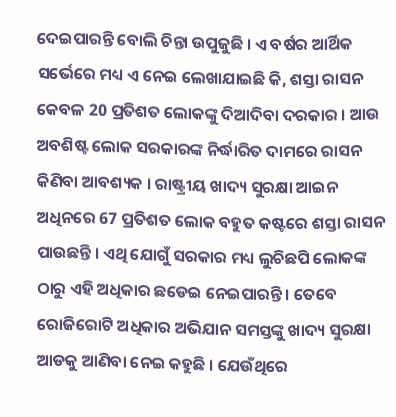ଦେଇପାରନ୍ତି ବୋଲି ଚିନ୍ତା ଉପୁଜୁଛି । ଏ ବର୍ଷର ଆର୍ଥିକ ସର୍ଭେରେ ମଧ୍ୟ ଏ ନେଇ ଲେଖାଯାଇଛି କି, ଶସ୍ତା ରାସନ କେବଳ 20 ପ୍ରତିଶତ ଲୋକଙ୍କୁ ଦିଆଦିବା ଦରକାର । ଆଉ ଅବଶିଷ୍ଟ ଲୋକ ସରକାରଙ୍କ ନିର୍ଦ୍ଧାରିତ ଦାମରେ ରାସନ କିଣିବା ଆବଶ୍ୟକ । ରାଷ୍ଟ୍ରୀୟ ଖାଦ୍ୟ ସୁରକ୍ଷା ଆଇନ ଅଧିନରେ 67 ପ୍ରତିଶତ ଲୋକ ବହୁତ କଷ୍ଟରେ ଶସ୍ତା ରାସନ ପାଉଛନ୍ତି । ଏଥି ଯୋଗୁଁ ସରକାର ମଧ୍ୟ ଲୁଚିଛପି ଲୋକଙ୍କ ଠାରୁ ଏହି ଅଧିକାର ଛଡେଇ ନେଇପାରନ୍ତି । ତେବେ ରୋଜିରୋଟି ଅଧିକାର ଅଭିଯାନ ସମସ୍ତଙ୍କୁ ଖାଦ୍ୟ ସୁରକ୍ଷା ଆଡକୁ ଆଣିବା ନେଇ କହୁଛି । ଯେଉଁଥିରେ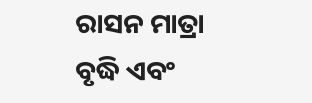ରାସନ ମାତ୍ରା ବୃଦ୍ଧି ଏବଂ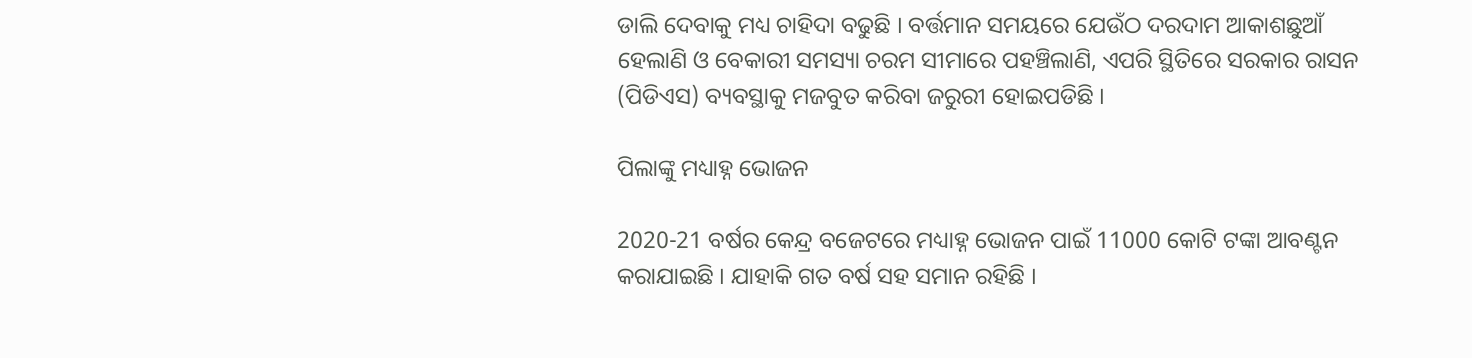ଡାଲି ଦେବାକୁ ମଧ୍ୟ ଚାହିଦା ବଢୁଛି । ବର୍ତ୍ତମାନ ସମୟରେ ଯେଉଁଠ ଦରଦାମ ଆକାଶଛୁଆଁ ହେଲାଣି ଓ ବେକାରୀ ସମସ୍ୟା ଚରମ ସୀମାରେ ପହଞ୍ଚିଲାଣି, ଏପରି ସ୍ଥିତିରେ ସରକାର ରାସନ (ପିଡିଏସ) ବ୍ୟବସ୍ଥାକୁ ମଜବୁତ କରିବା ଜରୁରୀ ହୋଇପଡିଛି ।

ପିଲାଙ୍କୁ ମଧ୍ୟାହ୍ନ ଭୋଜନ

2020-21 ବର୍ଷର କେନ୍ଦ୍ର ବଜେଟରେ ମଧ୍ୟାହ୍ନ ଭୋଜନ ପାଇଁ 11000 କୋଟି ଟଙ୍କା ଆବଣ୍ଟନ କରାଯାଇଛି । ଯାହାକି ଗତ ବର୍ଷ ସହ ସମାନ ରହିଛି ।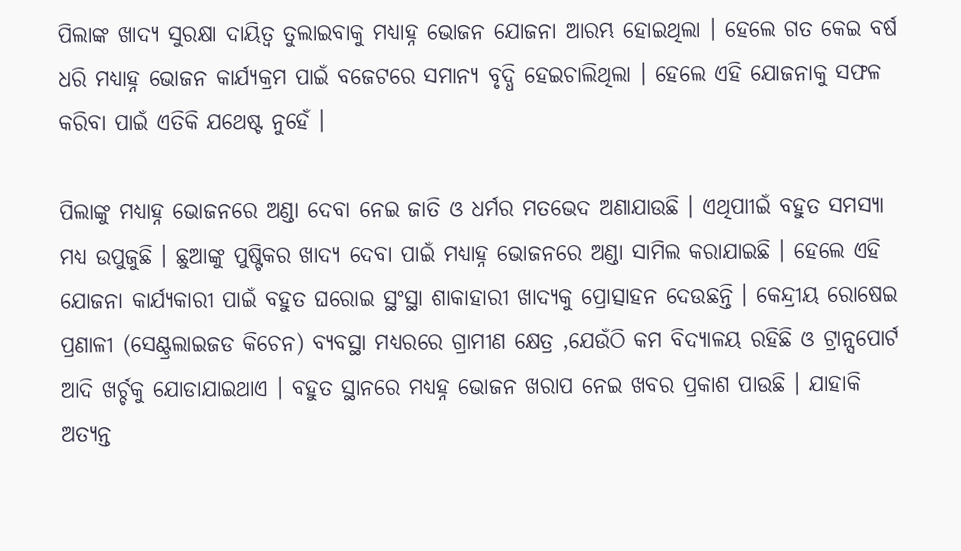ପିଲାଙ୍କ ଖାଦ୍ୟ ସୁରକ୍ଷା ଦାୟିତ୍ବ ତୁଲାଇବାକୁ ମଧ୍ୟାହ୍ନ ଭୋଜନ ଯୋଜନା ଆରମ୍ଭ ହୋଇଥିଲା । ହେଲେ ଗତ କେଇ ବର୍ଷ ଧରି ମଧ୍ୟାହ୍ନ ଭୋଜନ କାର୍ଯ୍ୟକ୍ରମ ପାଇଁ ବଜେଟରେ ସମାନ୍ୟ ବୃଦ୍ଧି ହେଇଚାଲିଥିଲା । ହେଲେ ଏହି ଯୋଜନାକୁ ସଫଳ କରିବା ପାଇଁ ଏତିକି ଯଥେଷ୍ଟ ନୁହେଁ ।

ପିଲାଙ୍କୁ ମଧ୍ୟାହ୍ନ ଭୋଜନରେ ଅଣ୍ଡା ଦେବା ନେଇ ଜାତି ଓ ଧର୍ମର ମତଭେଦ ଅଣାଯାଉଛି । ଏଥିପାୀଇଁ ବହୁତ ସମସ୍ୟା ମଧ୍ୟ ଉପୁଜୁଛି । ଛୁଆଙ୍କୁ ପୁଷ୍ଟିକର ଖାଦ୍ୟ ଦେବା ପାଇଁ ମଧ୍ୟାହ୍ନ ଭୋଜନରେ ଅଣ୍ଡା ସାମିଲ କରାଯାଇଛି । ହେଲେ ଏହି ଯୋଜନା କାର୍ଯ୍ୟକାରୀ ପାଇଁ ବହୁତ ଘରୋଇ ସ୍ଥଂସ୍ଥା ଶାକାହାରୀ ଖାଦ୍ୟକୁ ପ୍ରୋତ୍ସାହନ ଦେଉଛନ୍ତି । କେନ୍ଦ୍ରୀୟ ରୋଷେଇ ପ୍ରଣାଳୀ (ସେଣ୍ଟ୍ରଲାଇଜଡ କିଚେନ) ବ୍ୟବସ୍ଥା ମଧ୍ୟରରେ ଗ୍ରାମୀଣ କ୍ଷେତ୍ର ,ଯେଉଁଠି କମ ବିଦ୍ୟାଳୟ ରହିଛି ଓ ଟ୍ରାନ୍ସପୋର୍ଟ ଆଦି ଖର୍ଚ୍ଚକୁ ଯୋଡାଯାଇଥାଏ । ବହୁତ ସ୍ଥାନରେ ମଧ୍ୟହ୍ନ ଭୋଜନ ଖରାପ ନେଇ ଖବର ପ୍ରକାଶ ପାଉଛି । ଯାହାକି ଅତ୍ୟନ୍ତ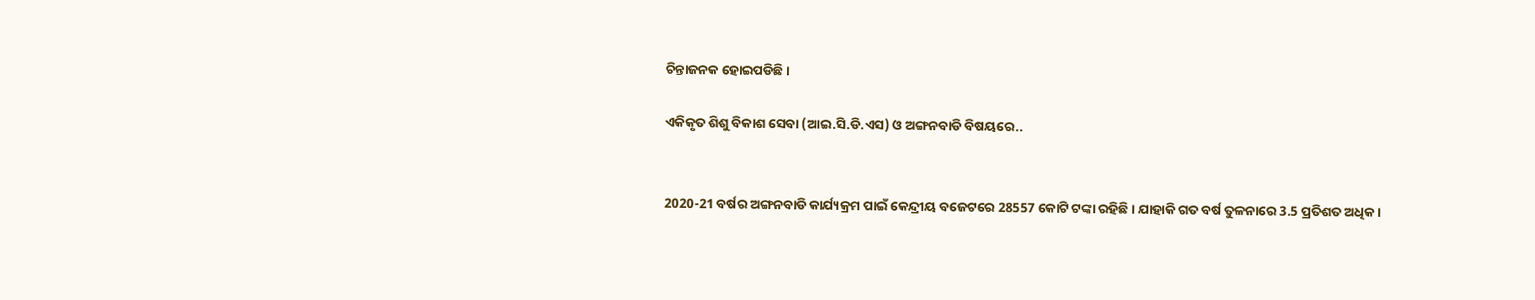ଚିନ୍ତାଜନକ ହୋଇପଡିଛି ।

ଏକିକୃତ ଶିଶୁ ବିକାଶ ସେବା (ଆଇ.ସି.ଡି.ଏସ) ଓ ଅଙ୍ଗନବାଡି ବିଷୟରେ..


2020-21 ବର୍ଷର ଅଙ୍ଗନବାଡି କାର୍ଯ୍ୟକ୍ରମ ପାଇଁ କେନ୍ଦ୍ରୀୟ ବଜେଟରେ 28557 କୋଟି ଟଙ୍କା ରହିଛି । ଯାହାକି ଗତ ବର୍ଷ ତୁଳନାରେ 3.5 ପ୍ରତିଶତ ଅଧିକ ।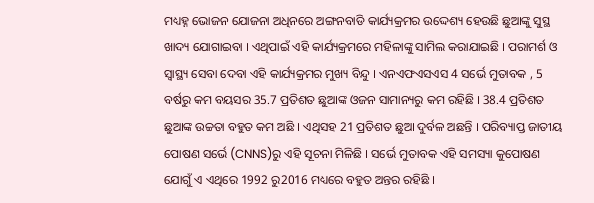ମଧ୍ୟହ୍ନ ଭୋଜନ ଯୋଜନା ଅଧିନରେ ଅଙ୍ଗନବାଡି କାର୍ଯ୍ୟକ୍ରମର ଉଦ୍ଦେଶ୍ୟ ହେଉଛି ଛୁଆଙ୍କୁ ସୁସ୍ଥ ଖାଦ୍ୟ ଯୋଗାଇବା । ଏଥିପାଇଁ ଏହି କାର୍ଯ୍ୟକ୍ରମରେ ମହିଳାଙ୍କୁ ସାମିଲ କରାଯାଇଛି । ପରାମର୍ଶ ଓ ସ୍ବାସ୍ଥ୍ୟ ସେବା ଦେବା ଏହି କାର୍ଯ୍ୟକ୍ରମର ମୁଖ୍ୟ ବିନ୍ଦୁ । ଏନଏଫଏସଏସ 4 ସର୍ଭେ ମୁତାବକ , 5 ବର୍ଷରୁ କମ ବୟସର 35.7 ପ୍ରତିଶତ ଛୁଆଙ୍କ ଓଜନ ସାମାନ୍ୟରୁ କମ ରହିଛି । 38.4 ପ୍ରତିଶତ ଛୁଆଙ୍କ ଉଚ୍ଚତା ବହୁତ କମ ଅଛି । ଏଥିସହ 21 ପ୍ରତିଶତ ଛୁଆ ଦୁର୍ବଳ ଅଛନ୍ତି । ପରିବ୍ୟାପ୍ତ ଜାତୀୟ ପୋଷଣ ସର୍ଭେ (CNNS)ରୁ ଏହି ସୂଚନା ମିଳିଛି । ସର୍ଭେ ମୁତାବକ ଏହି ସମସ୍ୟା କୁପୋଷଣ ଯୋଗୁଁ ଏ ଏଥିରେ 1992 ରୁ2016 ମଧ୍ୟରେ ବହୁତ ଅନ୍ତର ରହିଛି ।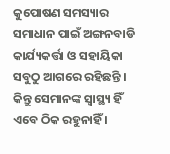କୁପୋଷଣ ସମସ୍ୟାର ସମାଧାନ ପାଇଁ ଅଙ୍ଗନବାଡି କାର୍ଯ୍ୟକର୍ତ୍ତା ଓ ସହାୟିକା ସବୁଠୁ ଆଗରେ ରହିଛନ୍ତି । କିନ୍ତୁ ସେମାନଙ୍କ ସ୍ବାସ୍ଥ୍ୟ ହିଁ ଏବେ ଠିକ ରହୁନାହିଁ ।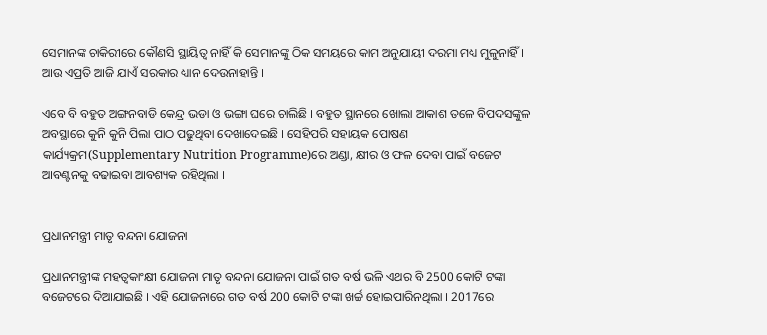ସେମାନଙ୍କ ଚାକିରୀରେ କୌଣସି ସ୍ଥାୟିତ୍ବ ନାହିଁ କି ସେମାନଙ୍କୁ ଠିକ ସମୟରେ କାମ ଅନୁଯାୟୀ ଦରମା ମଧ୍ୟ ମୁଳୁନାହିଁ । ଆଉ ଏପ୍ରତି ଆଜି ଯାଏଁ ସରକାର ଧ୍ୟାନ ଦେଉନାହାନ୍ତି ।

ଏବେ ବି ବହୁତ ଅଙ୍ଗନବାଡି କେନ୍ଦ୍ର ଭଡା ଓ ଭଙ୍ଗା ଘରେ ଚାଲିଛି । ବହୁତ ସ୍ଥାନରେ ଖୋଲା ଆକାଶ ତଳେ ବିପଦସଙ୍କୁଳ ଅବସ୍ଥାରେ କୁନି କୁନି ପିଲା ପାଠ ପଢୁଥିବା ଦେଖାଦେଇଛି । ସେହିପରି ସହାୟକ ପୋଷଣ କାର୍ଯ୍ୟକ୍ରମ(Supplementary Nutrition Programme)ରେ ଅଣ୍ଡା, କ୍ଷୀର ଓ ଫଳ ଦେବା ପାଇଁ ବଜେଟ ଆବଣ୍ଟନକୁ ବଢାଇବା ଆବଶ୍ୟକ ରହିଥିଲା ।


ପ୍ରଧାନମନ୍ତ୍ରୀ ମାତୃ ବନ୍ଦନା ଯୋଜନା

ପ୍ରଧାନମନ୍ତ୍ରୀଙ୍କ ମହତ୍ବକାଂକ୍ଷୀ ଯୋଜନା ମାତୃ ବନ୍ଦନା ଯୋଜନା ପାଇଁ ଗତ ବର୍ଷ ଭଳି ଏଥର ବି 2500 କୋଟି ଟଙ୍କା ବଜେଟରେ ଦିଆଯାଇଛି । ଏହି ଯୋଜନାରେ ଗତ ବର୍ଷ 200 କୋଟି ଟଙ୍କା ଖର୍ଚ୍ଚ ହୋଇପାରିନଥିଲା । 2017ରେ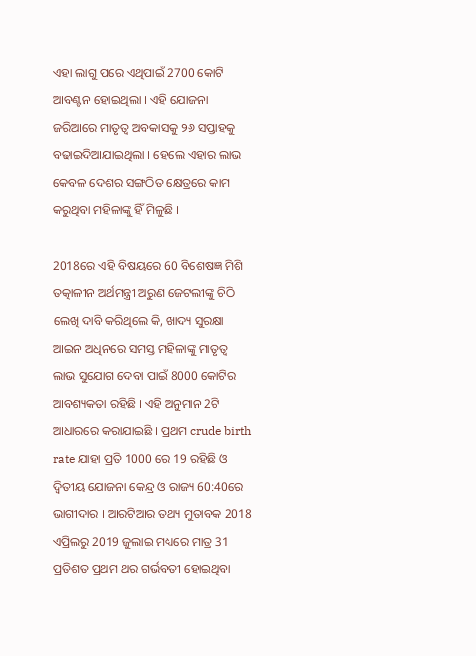ଏହା ଲାଗୁ ପରେ ଏଥିପାଇଁ 2700 କୋଟି ଆବଣ୍ଟନ ହୋଇଥିଲା । ଏହି ଯୋଜନା ଜରିଆରେ ମାତୃତ୍ବ ଅବକାସକୁ ୨୬ ସପ୍ତାହକୁ ବଢାଇଦିଆଯାଇଥିଲା । ହେଲେ ଏହାର ଲାଭ କେବଳ ଦେଶର ସଙ୍ଗଠିତ କ୍ଷେତ୍ରରେ କାମ କରୁଥିବା ମହିଳାଙ୍କୁ ହିଁ ମିଳୁଛି ।

2018ରେ ଏହି ବିଷୟରେ 60 ବିଶେଷଜ୍ଞ ମିଶି ତତ୍କାଳୀନ ଅର୍ଥମନ୍ତ୍ରୀ ଅରୁଣ ଜେଟଲୀଙ୍କୁ ଚିଠି ଲେଖି ଦାବି କରିଥିଲେ କି, ଖାଦ୍ୟ ସୁରକ୍ଷା ଆଇନ ଅଧିନରେ ସମସ୍ତ ମହିଳାଙ୍କୁ ମାତୃତ୍ବ ଲାଭ ସୁଯୋଗ ଦେବା ପାଇଁ 8000 କୋଟିର ଆବଶ୍ୟକତା ରହିଛି । ଏହି ଅନୁମାନ 2ଟି ଆଧାରରେ କରାଯାଇଛି । ପ୍ରଥମ crude birth rate ଯାହା ପ୍ରତି 1000 ରେ 19 ରହିଛି ଓ ଦ୍ବିତୀୟ ଯୋଜନା କେନ୍ଦ୍ର ଓ ରାଜ୍ୟ 60:40ରେ ଭାଗୀଦାର । ଆରଟିଆର ତଥ୍ୟ ମୁତାବକ 2018 ଏପ୍ରିଲରୁ 2019 ଜୁଲାଇ ମଧ୍ୟରେ ମାତ୍ର 31 ପ୍ରତିଶତ ପ୍ରଥମ ଥର ଗର୍ଭବତୀ ହୋଇଥିବା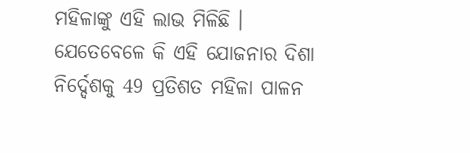ମହିଳାଙ୍କୁ ଏହି ଲାଭ ମିଳିଛି । ଯେତେବେଳେ କି ଏହି ଯୋଜନାର ଦିଶା ନିର୍ଦ୍ଦେଶକୁ 49 ପ୍ରତିଶତ ମହିଳା ପାଳନ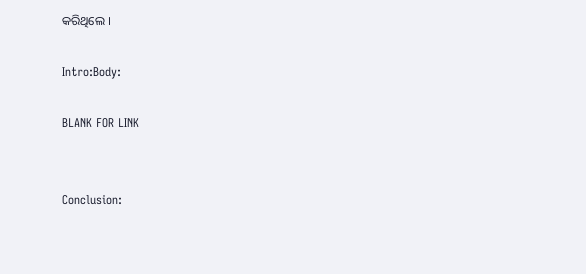କରିଥିଲେ ।

Intro:Body:

BLANK FOR LINK


Conclusion: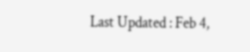Last Updated : Feb 4,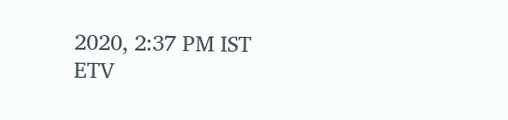2020, 2:37 PM IST
ETV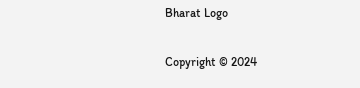Bharat Logo

Copyright © 2024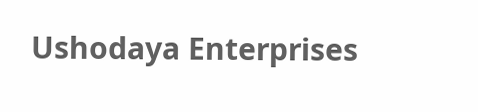Ushodaya Enterprises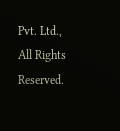Pvt. Ltd., All Rights Reserved.